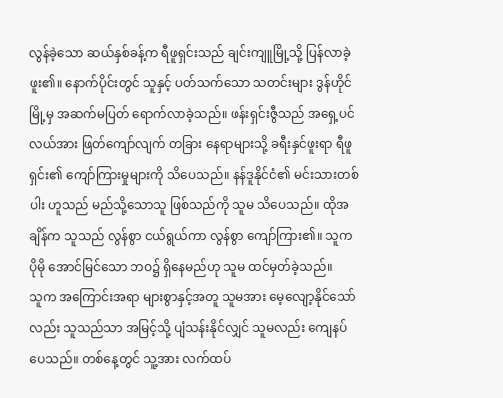လွန်ခဲ့သော ဆယ်နှစ်ခန့်က ရီဖူရှင်းသည် ချင်းကျူမြို့သို့ ပြန်လာခဲ့ဖူး၏။ နောက်ပိုင်းတွင် သူနှင့် ပတ်သက်သော သတင်းများ ဒွန်ဟိုင်မြို့မှ အဆက်မပြတ် ရောက်လာခဲ့သည်။ ဖန်းရှင်းဇွီသည် အရှေ့ပင်လယ်အား ဖြတ်ကျော်လျက် တခြား နေရာများသို့ ခရီးနှင်ဖူးရာ ရီဖူရှင်း၏ ကျော်ကြားမှုများကို သိပေသည်။ နန်ဒူနိုင်ငံ၏ မင်းသားတစ်ပါး ဟူသည် မည်သို့သောသူ ဖြစ်သည်ကို သူမ သိပေသည်။ ထိုအချိန်က သူသည် လွန်စွာ ငယ်ရွယ်ကာ လွန်စွာ ကျော်ကြား၏။ သူက ပိုမို အောင်မြင်သော ဘဝ၌ ရှိနေမည်ဟု သူမ ထင်မှတ်ခဲ့သည်။
သူက အကြောင်းအရာ များစွာနှင့်အတူ သူမအား မေ့လျော့နိုင်သော်လည်း သူသည်သာ အမြင့်သို့ ပျံသန်းနိုင်လျှင် သူမလည်း ကျေနပ်ပေသည်။ တစ်နေ့တွင် သူ့အား လက်ထပ်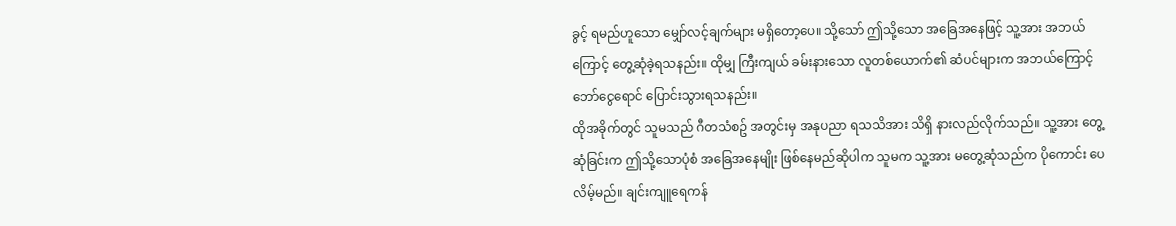ခွင့် ရမည်ဟူသော မျှော်လင့်ချက်များ မရှိတော့ပေ။ သို့သော် ဤသို့သော အခြေအနေဖြင့် သူ့အား အဘယ်ကြောင့် တွေ့ဆုံခဲ့ရသနည်း။ ထိုမျှ ကြီးကျယ် ခမ်းနားသော လူတစ်ယောက်၏ ဆံပင်များက အဘယ်ကြောင့် ဘော်ငွေရောင် ပြောင်းသွားရသနည်း။
ထိုအခိုက်တွင် သူမသည် ဂီတသံစဥ် အတွင်းမှ အနုပညာ ရသသိအား သိရှိ နားလည်လိုက်သည်။ သူ့အား တွေ့ဆုံခြင်းက ဤသို့သောပုံစံ အခြေအနေမျိုး ဖြစ်နေမည်ဆိုပါက သူမက သူ့အား မတွေ့ဆုံသည်က ပိုကောင်း ပေလိမ့်မည်။ ချင်းကျူရေကန်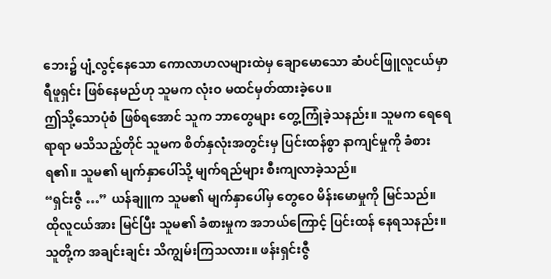ဘေး၌ ပျံ့လွင့်နေသော ကောလာဟလများထဲမှ ချောမောသော ဆံပင်ဖြူလူငယ်မှာ ရီဖူရှင်း ဖြစ်နေမည်ဟု သူမက လုံးဝ မထင်မှတ်ထားခဲ့ပေ။
ဤသို့သောပုံစံ ဖြစ်ရအောင် သူက ဘာတွေများ တွေ့ကြုံခဲ့သနည်း။ သူမက ရေရေရာရာ မသိသည့်တိုင် သူမက စိတ်နှလုံးအတွင်းမှ ပြင်းထန်စွာ နာကျင်မှုကို ခံစားရ၏။ သူမ၏ မျက်နှာပေါ်သို့ မျက်ရည်များ စီးကျလာခဲ့သည်။
“ရှင်းဇွီ …” ယန်ချူက သူမ၏ မျက်နှာပေါ်မှ တွေဝေ မိန်းမောမှုကို မြင်သည်။ ထိုလူငယ်အား မြင်ပြီး သူမ၏ ခံစားမှုက အဘယ်ကြောင့် ပြင်းထန် နေရသနည်း။ သူတို့က အချင်းချင်း သိကျွမ်းကြသလား။ ဖန်းရှင်းဇွီ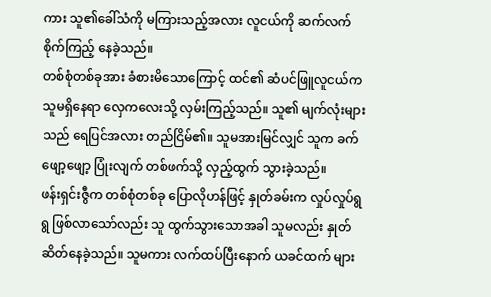ကား သူ၏ခေါ်သံကို မကြားသည့်အလား လူငယ်ကို ဆက်လက် စိုက်ကြည့် နေခဲ့သည်။
တစ်စုံတစ်ခုအား ခံစားမိသောကြောင့် ထင်၏ ဆံပင်ဖြူလူငယ်က သူမရှိနေရာ လှေကလေးသို့ လှမ်းကြည့်သည်။ သူ၏ မျက်လုံးများသည် ရေပြင်အလား တည်ငြိမ်၏။ သူမအားမြင်လျှင် သူက ခက်ဖျော့ဖျော့ ပြုံးလျက် တစ်ဖက်သို့ လှည့်ထွက် သွားခဲ့သည်။
ဖန်းရှင်းဇွီက တစ်စုံတစ်ခု ပြောလိုဟန်ဖြင့် နှုတ်ခမ်းက လှုပ်လှုပ်ရွရွ ဖြစ်လာသော်လည်း သူ ထွက်သွားသောအခါ သူမလည်း နှုတ်ဆိတ်နေခဲ့သည်။ သူမကား လက်ထပ်ပြီးနောက် ယခင်ထက် များ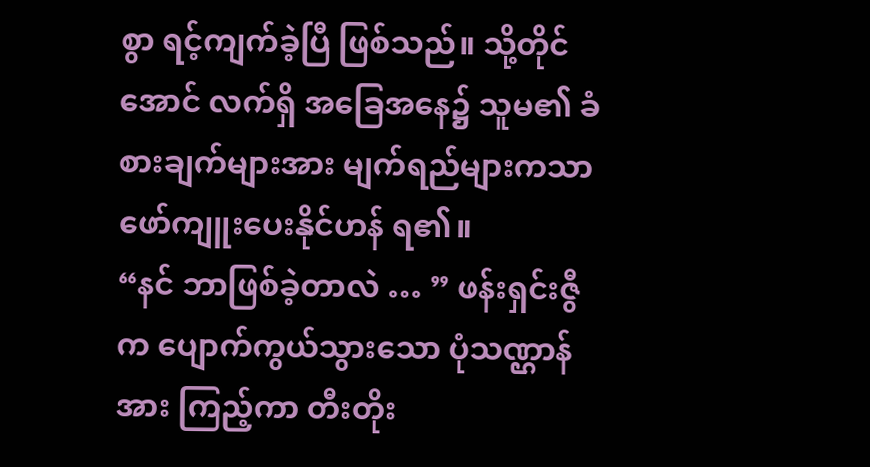စွာ ရင့်ကျက်ခဲ့ပြီ ဖြစ်သည်။ သို့တိုင်အောင် လက်ရှိ အခြေအနေ၌ သူမ၏ ခံစားချက်များအား မျက်ရည်များကသာ ဖော်ကျူးပေးနိုင်ဟန် ရ၏။
“နင် ဘာဖြစ်ခဲ့တာလဲ … ” ဖန်းရှင်းဇွီက ပျောက်ကွယ်သွားသော ပုံသဏ္ဌာန်အား ကြည့်ကာ တီးတိုး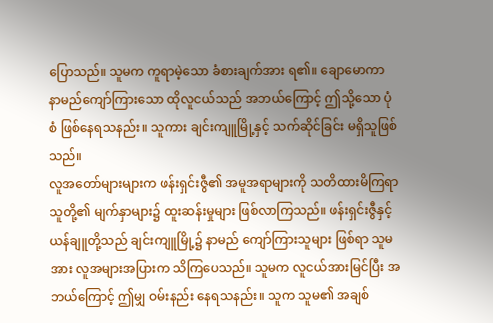ပြောသည်။ သူမက ကူရာမဲ့သော ခံစားချက်အား ရ၏။ ချောမောကာ နာမည်ကျော်ကြားသော ထိုလူငယ်သည် အဘယ်ကြောင့် ဤသို့သော ပုံစံ ဖြစ်နေရသနည်း။ သူကား ချင်းကျူမြို့နှင့် သက်ဆိုင်ခြင်း မရှိသူဖြစ်သည်။
လူအတော်များများက ဖန်းရှင်းဇွီ၏ အမူအရာများကို သတိထားမိကြရာ သူတို့၏ မျက်နှာများ၌ ထူးဆန်းမှုများ ဖြစ်လာကြသည်။ ဖန်းရှင်းဇွီနှင့် ယန်ချူတို့သည် ချင်းကျူမြို့၌ နာမည် ကျော်ကြားသူများ ဖြစ်ရာ သူမအား လူအများအပြားက သိကြပေသည်။ သူမက လူငယ်အားမြင်ပြီး အဘယ်ကြောင့် ဤမျှ ဝမ်းနည်း နေရသနည်း။ သူက သူမ၏ အချစ်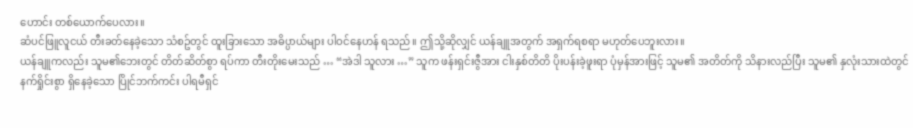ဟောင်း တစ်ယောက်ပေလား။
ဆံပင်ဖြူလူငယ် တီးခတ်နေခဲ့သော သံစဥ်တွင် ထူးခြားသော အဓိပ္ပာယ်များ ပါဝင်နေဟန် ရသည်။ ဤသို့ဆိုလျှင် ယန်ချူအတွက် အရှက်ရစရာ မဟုတ်ပေဘူးလား။
ယန်ချူကလည်း သူမ၏ဘေးတွင် တိတ်ဆိတ်စွာ ရပ်ကာ တီးတိုးမေးသည် … “အဲဒါ သူလား …” သူက ဖန်းရှင်းဇွီအား ငါးနှစ်တိတိ ပိုးပန်းခဲ့ဖူးရာ ပုံမှန်အားဖြင့် သူမ၏ အတိတ်ကို သိနားလည်ပြီး သူမ၏ နှလုံးသားထဲတွင် နက်ရှိုင်းစွာ ရှိနေခဲ့သော ပြိုင်ဘက်ကင်း ပါရမီရှင်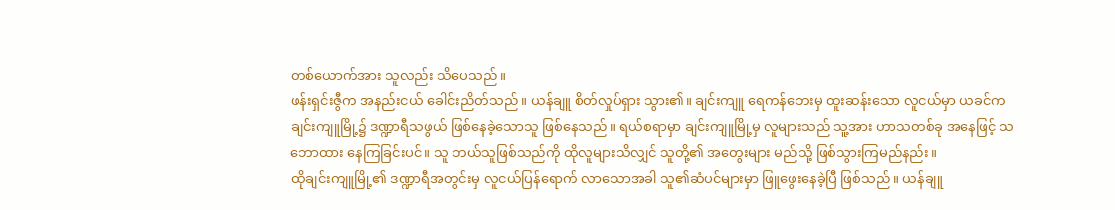တစ်ယောက်အား သူလည်း သိပေသည်။
ဖန်းရှင်းဇွီက အနည်းငယ် ခေါင်းညိတ်သည်။ ယန်ချူ စိတ်လှုပ်ရှား သွား၏။ ချင်းကျူ ရေကန်ဘေးမှ ထူးဆန်းသော လူငယ်မှာ ယခင်က ချင်းကျူမြို့၌ ဒဏ္ဍာရီသဖွယ် ဖြစ်နေခဲ့သောသူ ဖြစ်နေသည်။ ရယ်စရာမှာ ချင်းကျူမြို့မှ လူများသည် သူ့အား ဟာသတစ်ခု အနေဖြင့် သဘောထား နေကြခြင်းပင်။ သူ ဘယ်သူဖြစ်သည်ကို ထိုလူများသိလျှင် သူတို့၏ အတွေးများ မည်သို့ ဖြစ်သွားကြမည်နည်း။
ထိုချင်းကျူမြို့၏ ဒဏ္ဍာရီအတွင်းမှ လူငယ်ပြန်ရောက် လာသောအခါ သူ၏ဆံပင်များမှာ ဖြူဖွေးနေခဲ့ပြီ ဖြစ်သည်။ ယန်ချူ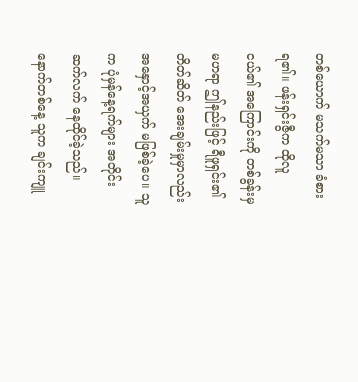တစ်ယောက် မသက်မသာ ခံစားရ၏။ ဖန်းရှင်းဇွီက ထိုလူငယ်၏ အကြောင်းကို တစ်ခွန်းမှ မဟရာ ဤနည်းဖြင့် ရီဖူရှင်း၏ တိတ်ဆိတ် အေးချမ်းမှုမှာလည်း အနှောင့်အယှက် မဖြစ်ခဲ့ပေ။ သူက ပုံမှန်နေ့ရက်များ အတိုင်း ဆက်လက် နေထိုင်ခဲ့သည်။
နောက်တစ်နေ့ သူက ချင်းကျူ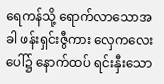ရေကန်သို့ ရောက်လာသောအခါ ဖန်းရှင်းဇွီကား လှေကလေးပေါ်၌ နောက်ထပ် ရင်းနှီးသော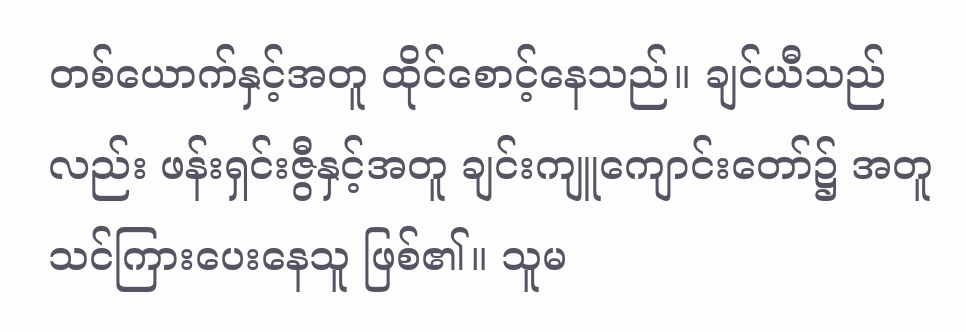တစ်ယောက်နှင့်အတူ ထိုင်စောင့်နေသည်။ ချင်ယီသည်လည်း ဖန်းရှင်းဇွီနှင့်အတူ ချင်းကျူကျောင်းတော်၌ အတူ သင်ကြားပေးနေသူ ဖြစ်၏။ သူမ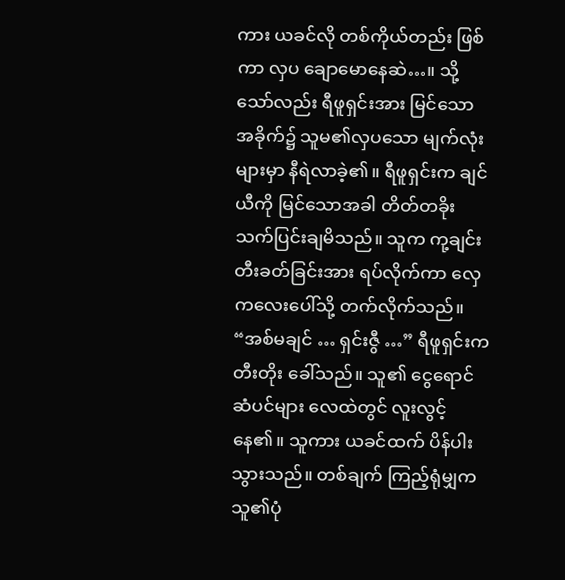ကား ယခင်လို တစ်ကိုယ်တည်း ဖြစ်ကာ လှပ ချောမောနေဆဲ…။ သို့သော်လည်း ရီဖူရှင်းအား မြင်သော အခိုက်၌ သူမ၏လှပသော မျက်လုံးများမှာ နီရဲလာခဲ့၏။ ရီဖူရှင်းက ချင်ယီကို မြင်သောအခါ တိတ်တခိုး သက်ပြင်းချမိသည်။ သူက ကု့ချင်း တီးခတ်ခြင်းအား ရပ်လိုက်ကာ လှေကလေးပေါ်သို့ တက်လိုက်သည်။
“အစ်မချင် … ရှင်းဇွီ …” ရီဖူရှင်းက တီးတိုး ခေါ်သည်။ သူ၏ ငွေရောင်ဆံပင်များ လေထဲတွင် လူးလွင့်နေ၏။ သူကား ယခင်ထက် ပိန်ပါးသွားသည်။ တစ်ချက် ကြည့်ရုံမျှက သူ၏ပုံ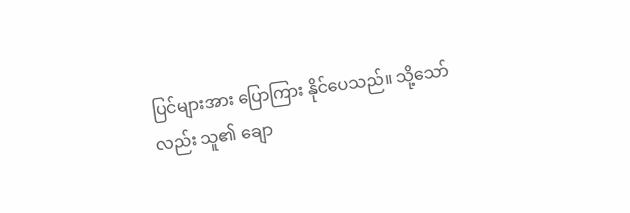ပြင်များအား ပြောကြား နိုင်ပေသည်။ သို့သော်လည်း သူ၏ ချော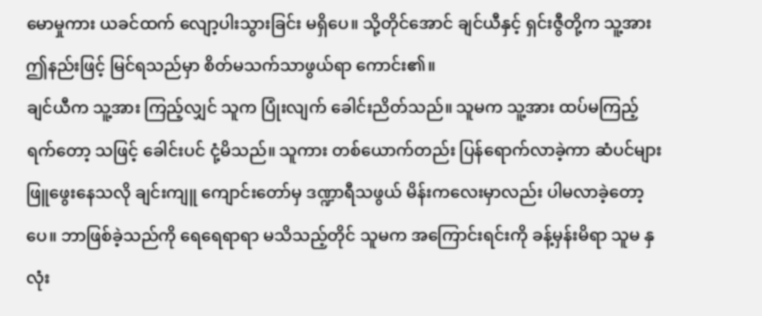မောမှုကား ယခင်ထက် လျော့ပါးသွားခြင်း မရှိပေ။ သို့တိုင်အောင် ချင်ယီနှင့် ရှင်းဇွီတို့က သူ့အား ဤနည်းဖြင့် မြင်ရသည်မှာ စိတ်မသက်သာဖွယ်ရာ ကောင်း၏။
ချင်ယီက သူ့အား ကြည့်လျှင် သူက ပြုံးလျက် ခေါင်းညိတ်သည်။ သူမက သူ့အား ထပ်မကြည့်ရက်တော့ သဖြင့် ခေါင်းပင် ငုံ့မိသည်။ သူကား တစ်ယောက်တည်း ပြန်ရောက်လာခဲ့ကာ ဆံပင်များ ဖြူဖွေးနေသလို ချင်းကျူ ကျောင်းတော်မှ ဒဏ္ဍာရီသဖွယ် မိန်းကလေးမှာလည်း ပါမလာခဲ့တော့ပေ။ ဘာဖြစ်ခဲ့သည်ကို ရေရေရာရာ မသိသည့်တိုင် သူမက အကြောင်းရင်းကို ခန့်မှန်းမိရာ သူမ နှလုံး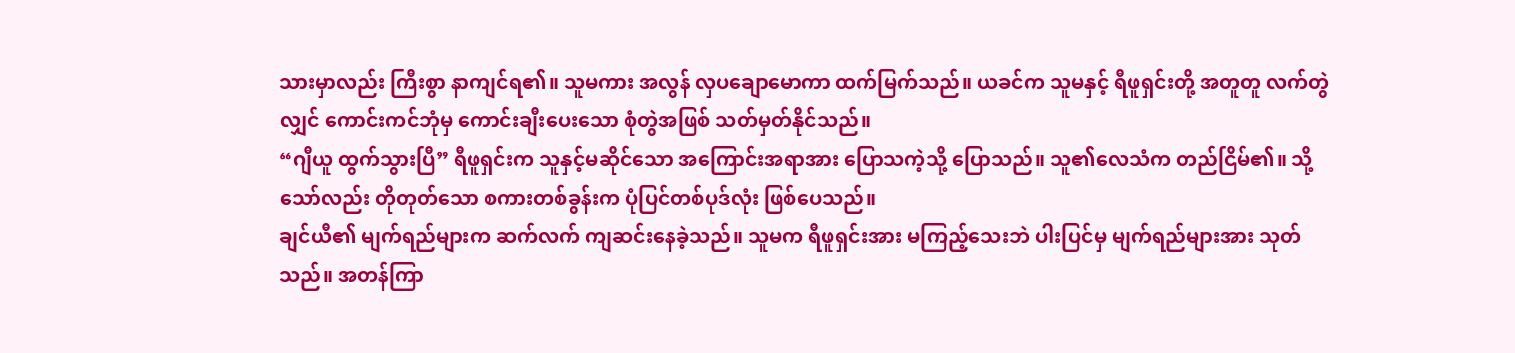သားမှာလည်း ကြီးစွာ နာကျင်ရ၏။ သူမကား အလွန် လှပချောမောကာ ထက်မြက်သည်။ ယခင်က သူမနှင့် ရီဖူရှင်းတို့ အတူတူ လက်တွဲလျှင် ကောင်းကင်ဘုံမှ ကောင်းချီးပေးသော စုံတွဲအဖြစ် သတ်မှတ်နိုင်သည်။
“ဂျီယူ ထွက်သွားပြီ” ရီဖူရှင်းက သူနှင့်မဆိုင်သော အကြောင်းအရာအား ပြောသကဲ့သို့ ပြောသည်။ သူ၏လေသံက တည်ငြိမ်၏။ သို့သော်လည်း တိုတုတ်သော စကားတစ်ခွန်းက ပုံပြင်တစ်ပုဒ်လုံး ဖြစ်ပေသည်။
ချင်ယီ၏ မျက်ရည်များက ဆက်လက် ကျဆင်းနေခဲ့သည်။ သူမက ရီဖူရှင်းအား မကြည့်သေးဘဲ ပါးပြင်မှ မျက်ရည်များအား သုတ်သည်။ အတန်ကြာ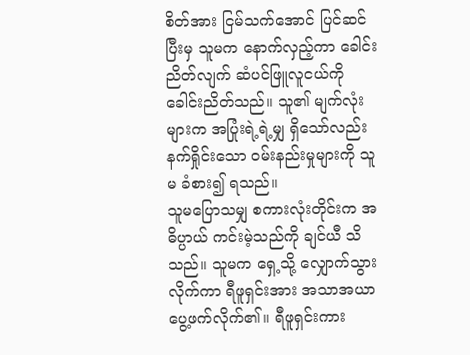စိတ်အား ငြမ်သက်အောင် ပြင်ဆင်ပြီးမှ သူမက နောက်လှည့်ကာ ခေါင်းညိတ်လျက် ဆံပင်ဖြူလူငယ်ကို ခေါင်းညိတ်သည်။ သူ၏ မျက်လုံးများက အပြုံးရဲ့ရဲ့မျှ ရှိသော်လည်း နက်ရှိုင်းသော ဝမ်းနည်းမှုများကို သူမ ခံစား၍ ရသည်။
သူမပြောသမျှ စကားလုံးတိုင်းက အဓိပ္ပာယ် ကင်းမဲ့သည်ကို ချင်ယီ သိသည်။ သူမက ရှေ့သို့ လျှောက်သွား လိုက်ကာ ရီဖူရှင်းအား အသာအယာ ပွေ့ဖက်လိုက်၏။ ရီဖူရှင်းကား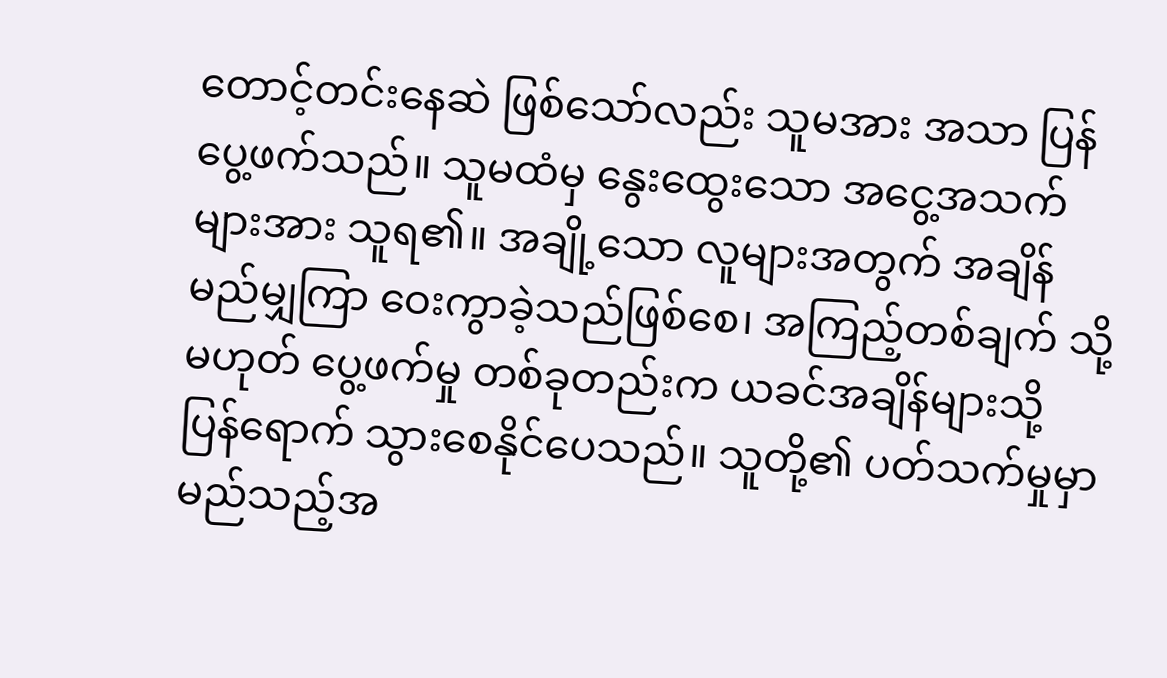တောင့်တင်းနေဆဲ ဖြစ်သော်လည်း သူမအား အသာ ပြန်ပွေ့ဖက်သည်။ သူမထံမှ နွေးထွေးသော အငွေ့အသက်များအား သူရ၏။ အချို့သော လူများအတွက် အချိန်မည်မျှကြာ ဝေးကွာခဲ့သည်ဖြစ်စေ၊ အကြည့်တစ်ချက် သို့မဟုတ် ပွေ့ဖက်မှု တစ်ခုတည်းက ယခင်အချိန်များသို့ ပြန်ရောက် သွားစေနိုင်ပေသည်။ သူတို့၏ ပတ်သက်မှုမှာ မည်သည့်အ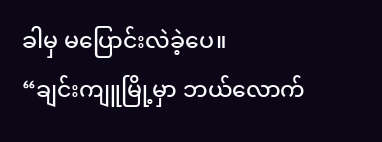ခါမှ မပြောင်းလဲခဲ့ပေ။
“ချင်းကျူမြို့မှာ ဘယ်လောက်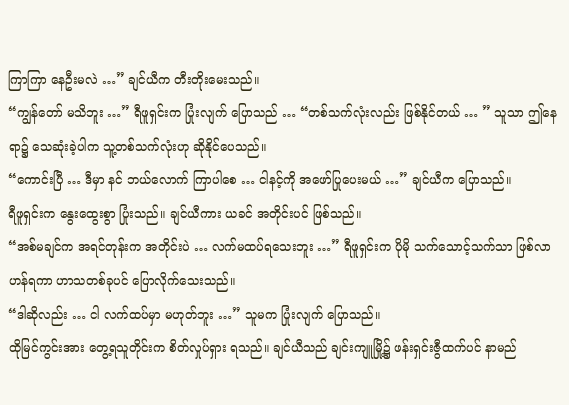ကြာကြာ နေဦးမလဲ …” ချင်ယီက တီးတိုးမေးသည်။
“ကျွန်တော် မသိဘူး …” ရီဖူရှင်းက ပြုံးလျက် ပြောသည် … “တစ်သက်လုံးလည်း ဖြစ်နိုင်တယ် … ” သူသာ ဤနေရာ၌ သေဆုံးခဲ့ပါက သူ့တစ်သက်လုံးဟု ဆိုနိုင်ပေသည်။
“ကောင်းပြီ … ဒီမှာ နင် ဘယ်လောက် ကြာပါစေ … ငါနင့်ကို အဖော်ပြုပေးမယ် …” ချင်ယီက ပြောသည်။
ရီဖူရှင်းက နွေးထွေးစွာ ပြုံးသည်။ ချင်ယီကား ယခင် အတိုင်းပင် ဖြစ်သည်။
“အစ်မချင်က အရင်တုန်းက အတိုင်းပဲ … လက်မထပ်ရသေးဘူး …” ရီဖူရှင်းက ပိုမို သက်သောင့်သက်သာ ဖြစ်လာဟန်ရကာ ဟာသတစ်ခုပင် ပြောလိုက်သေးသည်။
“ဒါဆိုလည်း … ငါ လက်ထပ်မှာ မဟုတ်ဘူး …” သူမက ပြုံးလျက် ပြောသည်။
ထိုမြင်ကွင်းအား တွေ့ရသူတိုင်းက စိတ်လှုပ်ရှား ရသည်။ ချင်ယီသည် ချင်းကျူမြို့၌ ဖန်းရှင်းဇွီထက်ပင် နာမည်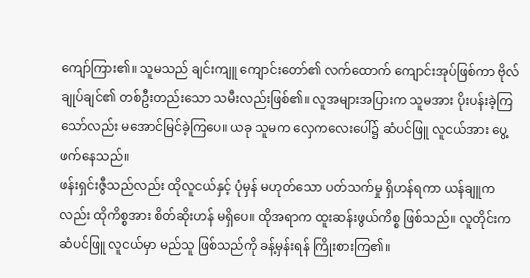ကျော်ကြား၏။ သူမသည် ချင်းကျူ ကျောင်းတော်၏ လက်ထောက် ကျောင်းအုပ်ဖြစ်ကာ ဗိုလ်ချုပ်ချင်၏ တစ်ဦးတည်းသော သမီးလည်းဖြစ်၏။ လူအများအပြားက သူမအား ပိုးပန်းခဲ့ကြသော်လည်း မအောင်မြင်ခဲ့ကြပေ။ ယခု သူမက လှေကလေးပေါ်၌ ဆံပင်ဖြူ လူငယ်အား ပွေ့ဖက်နေသည်။
ဖန်းရှင်းဇွီသည်လည်း ထိုလူငယ်နှင့် ပုံမှန် မဟုတ်သော ပတ်သက်မှု ရှိဟန်ရကာ ယန်ချူကလည်း ထိုကိစ္စအား စိတ်ဆိုးဟန် မရှိပေ။ ထိုအရာက ထူးဆန်းဖွယ်ကိစ္စ ဖြစ်သည်။ လူတိုင်းက ဆံပင်ဖြူ လူငယ်မှာ မည်သူ ဖြစ်သည်ကို ခန့်မှန်းရန် ကြိုးစားကြ၏။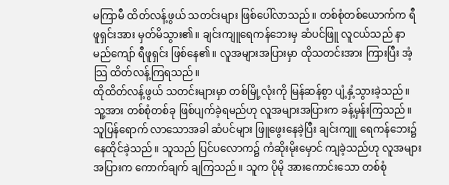မကြာမီ ထိတ်လန့်ဖွယ် သတင်းများ ဖြစ်ပေါ်လာသည်။ တစ်စုံတစ်ယောက်က ရီဖူရှင်းအား မှတ်မိသွား၏။ ချင်းကျူရေကန်ဘေးမှ ဆံပင်ဖြူ လူငယ်သည် နာမည်ကျော် ရီဖူရှင်း ဖြစ်နေ၏။ လူအများအပြားမှာ ထိုသတင်းအား ကြားပြီး အံ့သြ ထိတ်လန့်ကြရသည်။
ထိုထိတ်လန့်ဖွယ် သတင်းများမှာ တစ်မြို့လုံးကို မြန်ဆန်စွာ ပျံ့နှံ့သွားခဲ့သည်။ သူ့အား တစ်စုံတစ်ခု ဖြစ်ပျက်ခဲ့ရမည်ဟု လူအများအပြားက ခန့်မှန်းကြသည်။ သူပြန်ရောက် လာသောအခါ ဆံပင်များ ဖြူဖွေးနေခဲ့ပြီး ချင်းကျူ ရေကန်ဘေး၌ နေထိုင်ခဲ့သည်။ သူသည် ပြင်ပလောက၌ ကံဆိုးမိုးမှောင် ကျခဲ့သည်ဟု လူအများအပြားက ကောက်ချက် ချကြသည်။ သူက ပိုမို အားကောင်းသော တစ်စုံ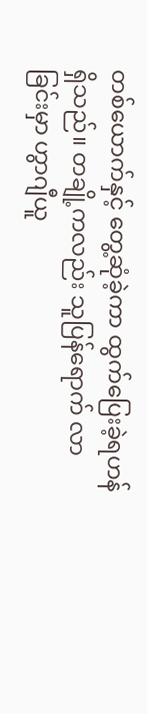တစ်ယောက်နှင့် တွေ့ဆုံခဲ့ကာ ထွက်ပြေးခဲ့ရဟန် ရှိသည်။ တချို့ကလည်း သူပြန်ရောက် လာခြင်းမှာ ဟွာဂျီယူ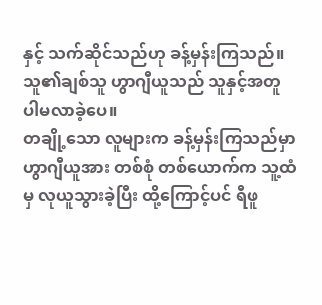နှင့် သက်ဆိုင်သည်ဟု ခန့်မှန်းကြသည်။ သူ၏ချစ်သူ ဟွာဂျီယူသည် သူနှင့်အတူ ပါမလာခဲ့ပေ။
တချို့သော လူများက ခန့်မှန်းကြသည်မှာ ဟွာဂျီယူအား တစ်စုံ တစ်ယောက်က သူ့ထံမှ လုယူသွားခဲ့ပြီး ထို့ကြောင့်ပင် ရီဖူ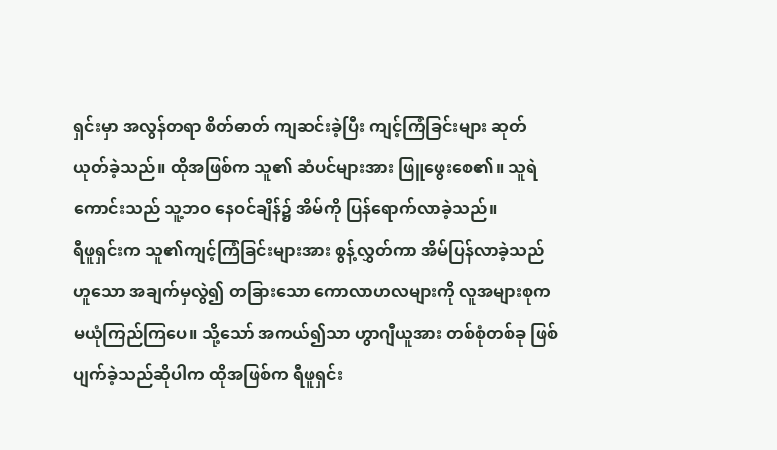ရှင်းမှာ အလွန်တရာ စိတ်ဓာတ် ကျဆင်းခဲ့ပြီး ကျင့်ကြံခြင်းများ ဆုတ်ယုတ်ခဲ့သည်။ ထိုအဖြစ်က သူ၏ ဆံပင်များအား ဖြူဖွေးစေ၏။ သူရဲကောင်းသည် သူ့ဘဝ နေဝင်ချိန်၌ အိမ်ကို ပြန်ရောက်လာခဲ့သည်။
ရီဖူရှင်းက သူ၏ကျင့်ကြံခြင်းများအား စွန့်လွှတ်ကာ အိမ်ပြန်လာခဲ့သည်ဟူသော အချက်မှလွဲ၍ တခြားသော ကောလာဟလများကို လူအများစုက မယုံကြည်ကြပေ။ သို့သော် အကယ်၍သာ ဟွာဂျီယူအား တစ်စုံတစ်ခု ဖြစ်ပျက်ခဲ့သည်ဆိုပါက ထိုအဖြစ်က ရီဖူရှင်း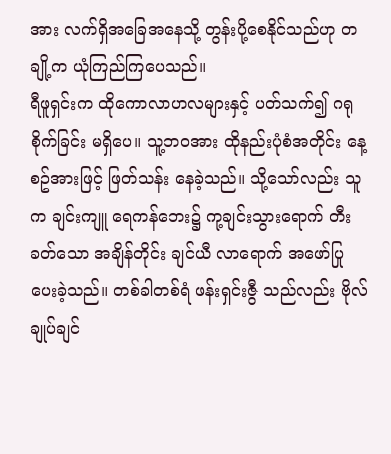အား လက်ရှိအခြေအနေသို့ တွန်းပို့စေနိုင်သည်ဟု တချို့က ယုံကြည်ကြပေသည်။
ရီဖူရှင်းက ထိုကောလာဟလများနှင့် ပတ်သက်၍ ဂရုစိုက်ခြင်း မရှိပေ။ သူ့ဘဝအား ထိုနည်းပုံစံအတိုင်း နေ့စဥ်အားဖြင့် ဖြတ်သန်း နေခဲ့သည်။ သို့သော်လည်း သူက ချင်းကျူ ရေကန်ဘေး၌ ကု့ချင်းသွားရောက် တီးခတ်သော အချိန်တိုင်း ချင်ယီ လာရောက် အဖော်ပြုပေးခဲ့သည်။ တစ်ခါတစ်ရံ ဖန်းရှင်းဇွီ သည်လည်း ဗိုလ်ချုပ်ချင်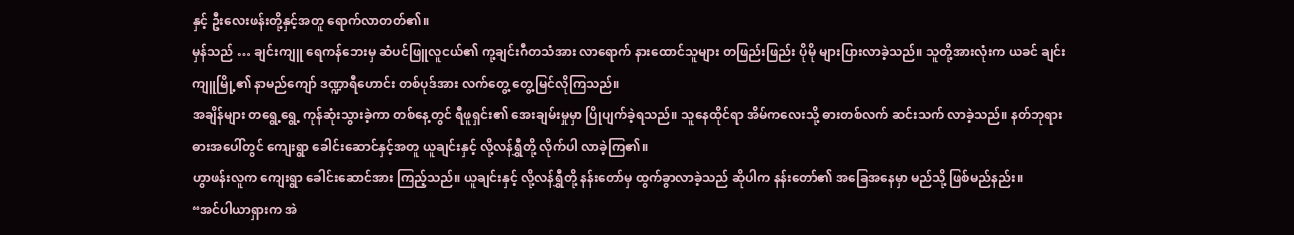နှင့် ဦးလေးဖန်းတို့နှင့်အတူ ရောက်လာတတ်၏။
မှန်သည် … ချင်းကျူ ရေကန်ဘေးမှ ဆံပင်ဖြူလူငယ်၏ ကု့ချင်းဂီတသံအား လာရောက် နားထောင်သူများ တဖြည်းဖြည်း ပိုမို များပြားလာခဲ့သည်။ သူတို့အားလုံးက ယခင် ချင်းကျူမြို့၏ နာမည်ကျော် ဒဏ္ဍာရီဟောင်း တစ်ပုဒ်အား လက်တွေ့ တွေ့မြင်လိုကြသည်။
အချိန်များ တရွေ့ရွေ့ ကုန်ဆုံးသွားခဲ့ကာ တစ်နေ့တွင် ရီဖူရှင်း၏ အေးချမ်းမှုမှာ ပြိုပျက်ခဲ့ရသည်။ သူနေထိုင်ရာ အိမ်ကလေးသို့ ဓားတစ်လက် ဆင်းသက် လာခဲ့သည်။ နတ်ဘုရား ဓားအပေါ်တွင် ကျေးရွာ ခေါင်းဆောင်နှင့်အတူ ယူချင်းနှင့် လို့လန်ရွှီတို့ လိုက်ပါ လာခဲ့ကြ၏။
ဟွာဖန်းလူက ကျေးရွာ ခေါင်းဆောင်အား ကြည့်သည်။ ယူချင်းနှင့် လို့လန်ရွှီတို့ နန်းတော်မှ ထွက်ခွာလာခဲ့သည် ဆိုပါက နန်းတော်၏ အခြေအနေမှာ မည်သို့ ဖြစ်မည်နည်း။
“အင်ပါယာရှားက အဲ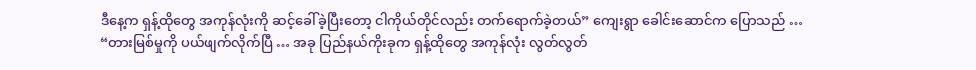ဒီနေ့က ရှန့်ထိုတွေ အကုန်လုံးကို ဆင့်ခေါ်ခဲ့ပြီးတော့ ငါကိုယ်တိုင်လည်း တက်ရောက်ခဲ့တယ်” ကျေးရွာ ခေါင်းဆောင်က ပြောသည် … “တားမြစ်မှုကို ပယ်ဖျက်လိုက်ပြီ … အခု ပြည်နယ်ကိုးခုက ရှန့်ထိုတွေ အကုန်လုံး လွတ်လွတ်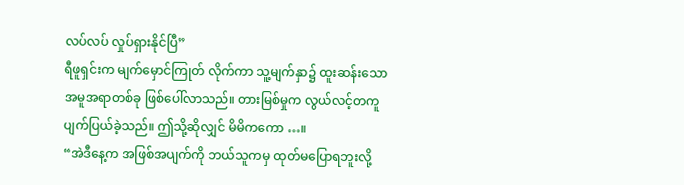လပ်လပ် လှုပ်ရှားနိုင်ပြီ”
ရီဖူရှင်းက မျက်မှောင်ကြုတ် လိုက်ကာ သူ့မျက်နှာ၌ ထူးဆန်းသော အမူအရာတစ်ခု ဖြစ်ပေါ်လာသည်။ တားမြစ်မှုက လွယ်လင့်တကူ ပျက်ပြယ်ခဲ့သည်။ ဤသို့ဆိုလျှင် မိမိကကော …။
“အဲဒီနေ့က အဖြစ်အပျက်ကို ဘယ်သူကမှ ထုတ်မပြောရဘူးလို့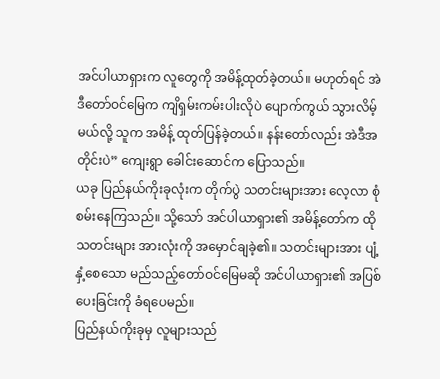အင်ပါယာရှားက လူတွေကို အမိန့်ထုတ်ခဲ့တယ်။ မဟုတ်ရင် အဲဒီတော်ဝင်မြေက ကျိရှမ်းကမ်းပါးလိုပဲ ပျောက်ကွယ် သွားလိမ့်မယ်လို့ သူက အမိန့် ထုတ်ပြန်ခဲ့တယ်။ နန်းတော်လည်း အဲဒီအတိုင်းပဲ” ကျေးရွာ ခေါင်းဆောင်က ပြောသည်။
ယခု ပြည်နယ်ကိုးခုလုံးက တိုက်ပွဲ သတင်းများအား လေ့လာ စုံစမ်းနေကြသည်။ သို့သော် အင်ပါယာရှား၏ အမိန့်တော်က ထိုသတင်းများ အားလုံးကို အမှောင်ချခဲ့၏။ သတင်းများအား ပျံ့နှံ့စေသော မည်သည့်တော်ဝင်မြေမဆို အင်ပါယာရှား၏ အပြစ်ပေးခြင်းကို ခံရပေမည်။
ပြည်နယ်ကိုးခုမှ လူများသည်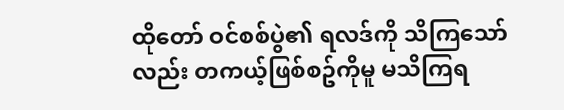ထိုတော် ဝင်စစ်ပွဲ၏ ရလဒ်ကို သိကြသော်လည်း တကယ့်ဖြစ်စဥ်ကိုမူ မသိကြရ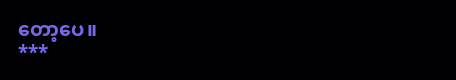တော့ပေ။
***